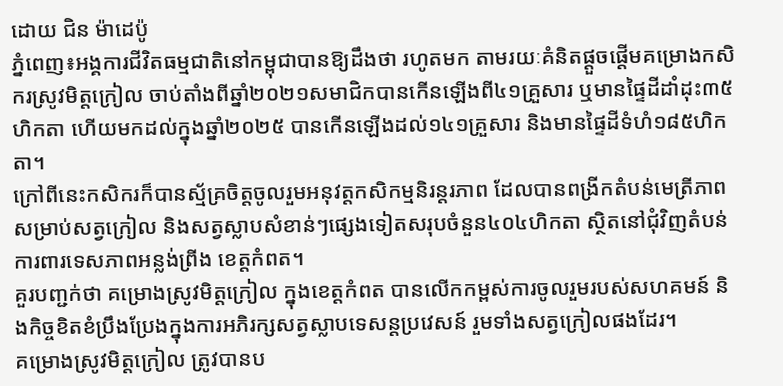ដោយ ជិន ម៉ាដេប៉ូ
ភ្នំពេញ៖អង្គការជីវិតធម្មជាតិនៅកម្ពុជាបានឱ្យដឹងថា រហូតមក តាមរយៈគំនិតផ្តួចផ្តើមគម្រោងកសិករស្រូវមិត្តក្រៀល ចាប់តាំងពីឆ្នាំ២០២១សមាជិកបានកើនឡើងពី៤១គ្រួសារ ឬមានផ្ទៃដីដាំដុះ៣៥ហិកតា ហើយមកដល់ក្នុងឆ្នាំ២០២៥ បានកើនឡើងដល់១៤១គ្រួសារ និងមានផ្ទៃដីទំហំ១៨៥ហិកតា។
ក្រៅពីនេះកសិករក៏បានស្ម័គ្រចិត្តចូលរួមអនុវត្តកសិកម្មនិរន្តរភាព ដែលបានពង្រីកតំបន់មេត្រីភាពសម្រាប់សត្វក្រៀល និងសត្វស្លាបសំខាន់ៗផ្សេងទៀតសរុបចំនួន៤០៤ហិកតា ស្ថិតនៅជុំវិញតំបន់ការពារទេសភាពអន្លង់ព្រីង ខេត្តកំពត។
គួរបញ្ជក់ថា គម្រោងស្រូវមិត្តក្រៀល ក្នុងខេត្តកំពត បានលើកកម្ពស់ការចូលរួមរបស់សហគមន៍ និងកិច្ចខិតខំប្រឹងប្រែងក្នុងការអភិរក្សសត្វស្លាបទេសន្តប្រវេសន៍ រួមទាំងសត្វក្រៀលផងដែរ។
គម្រោងស្រូវមិត្តក្រៀល ត្រូវបានប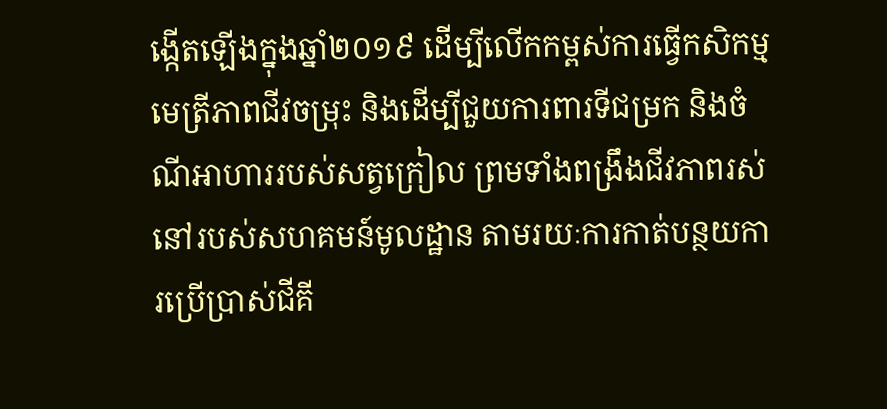ង្កើតឡើងក្នុងឆ្នាំ២០១៩ ដើម្បីលើកកម្ពស់ការធ្វើកសិកម្មមេត្រីភាពជីវចម្រុះ និងដើម្បីជួយការពារទីជម្រក និងចំណីអាហាររបស់សត្វក្រៀល ព្រមទាំងពង្រឹងជីវភាពរស់នៅរបស់សហគមន៍មូលដ្ឋាន តាមរយៈការកាត់បន្ថយការប្រើប្រាស់ជីគី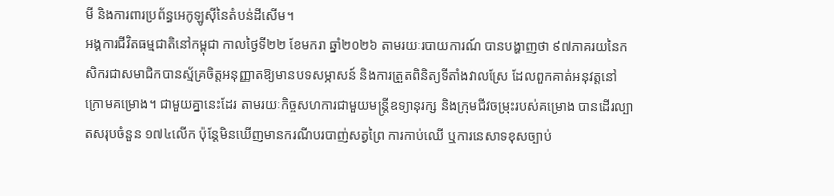មី និងការពារប្រព័ន្ធអេកូឡូស៊ីនៃតំបន់ដីសើម។
អង្គការជីវិតធម្មជាតិនៅកម្ពុជា កាលថ្ងៃទី២២ ខែមករា ឆ្នាំ២០២៦ តាមរយៈរបាយការណ៍ បានបង្ហាញថា ៩៧ភាគរយនៃកសិករជាសមាជិកបានស្ម័គ្រចិត្តអនុញ្ញាតឱ្យមានបទសម្ភាសន៍ និងការត្រួតពិនិត្យទីតាំងវាលស្រែ ដែលពួកគាត់អនុវត្តនៅក្រោមគម្រោង។ ជាមួយគ្នានេះដែរ តាមរយៈកិច្ចសហការជាមួយមន្ត្រីឧទ្យានុរក្ស និងក្រុមជីវចម្រុះរបស់គម្រោង បានដើរល្បាតសរុបចំនួន ១៧៤លើក ប៉ុន្តែមិនឃើញមានករណីបរបាញ់សត្វព្រៃ ការកាប់ឈើ ឬការនេសាទខុសច្បាប់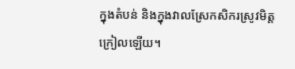ក្នុងតំបន់ និងក្នុងវាលស្រែកសិករស្រូវមិត្តក្រៀលឡើយ។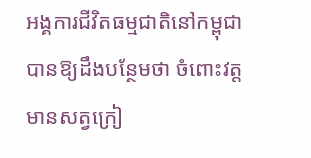អង្គការជីវិតធម្មជាតិនៅកម្ពុជា បានឱ្យដឹងបន្ថែមថា ចំពោះវត្តមានសត្វក្រៀ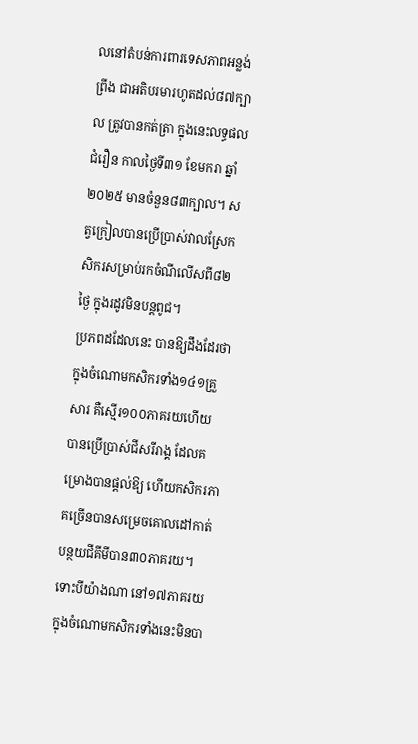លនៅតំបន់ការពារទេសភាពអន្លង់ព្រីង ជាអតិបរមារហូតដល់៨៧ក្បាល ត្រូវបានកត់ត្រា ក្នុងនេះលទ្ធផលជំរឿន កាលថ្ងៃទី៣១ ខែមករា ឆ្នាំ២០២៥ មានចំនួន៨៣ក្បាល។ សត្វក្រៀលបានប្រើប្រាស់វាលស្រែកសិករសម្រាប់រកចំណីលើសពី៨២ថ្ងៃ ក្នុងរដូវមិនបន្តពូជ។
ប្រភពដដែលនេះ បានឱ្យដឹងដែរថា ក្នុងចំណោមកសិករទាំង១៤១គ្រួសារ គឺស្មើរ១០០ភាគរយហើយ បានប្រើប្រាស់ជីសរីរាង្គ ដែលគម្រោងបានផ្តល់ឱ្យ ហើយកសិករភាគច្រើនបានសម្រេចគោលដៅកាត់បន្ថយជីគីមីបាន៣០ភាគរយ។ ទោះបីយ៉ាងណា នៅ១៧ភាគរយ ក្នុងចំណោមកសិករទាំងនេះមិនបា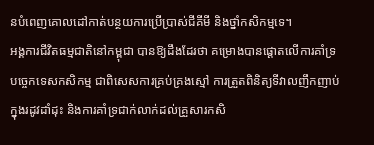នបំពេញគោលដៅកាត់បន្ថយការប្រើប្រាស់ជីគីមី និងថ្នាំកសិកម្មទេ។
អង្គការជីវិតធម្មជាតិនៅកម្ពុជា បានឱ្យដឹងដែរថា គម្រោងបានផ្តោតលើការគាំទ្របច្ចេកទេសកសិកម្ម ជាពិសេសការគ្រប់គ្រងស្មៅ ការត្រួតពិនិត្យទីវាលញឹកញាប់ក្នុងរដូវដាំដុះ និងការគាំទ្រជាក់លាក់ដល់គ្រួសារកសិ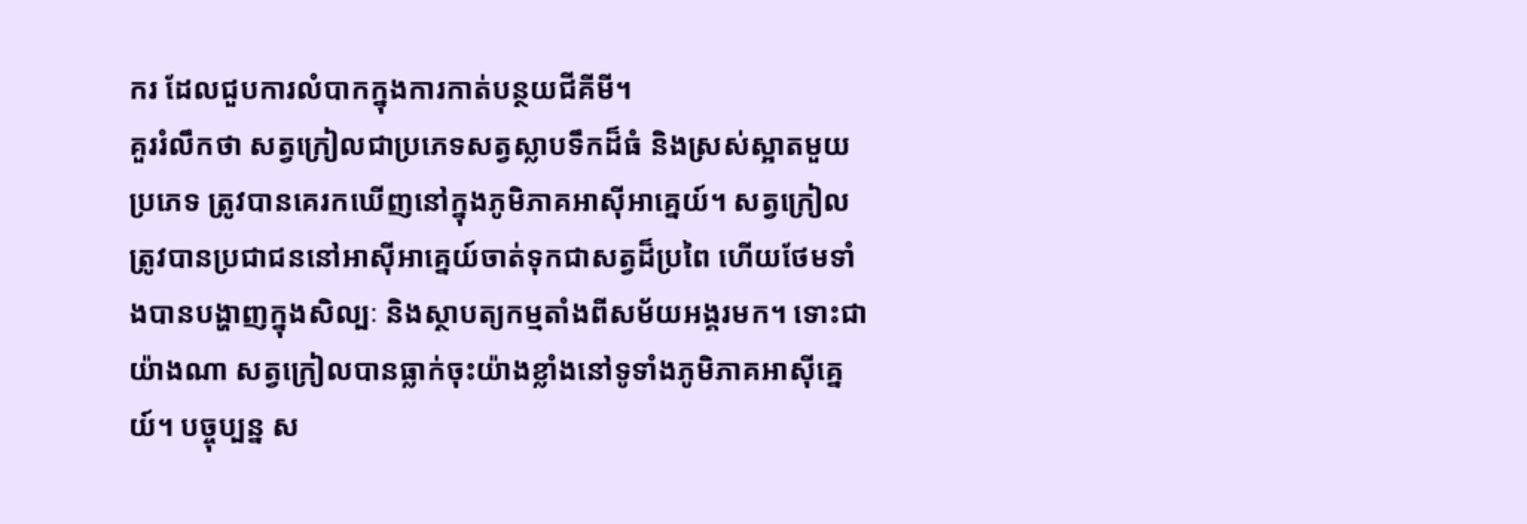ករ ដែលជួបការលំបាកក្នុងការកាត់បន្ថយជីគីមី។
គួររំលឹកថា សត្វក្រៀលជាប្រភេទសត្វស្លាបទឹកដ៏ធំ និងស្រស់ស្អាតមួយប្រភេទ ត្រូវបានគេរកឃើញនៅក្នុងភូមិភាគអាស៊ីអាគ្នេយ៍។ សត្វក្រៀលត្រូវបានប្រជាជននៅអាស៊ីអាគ្នេយ៍ចាត់ទុកជាសត្វដ៏ប្រពៃ ហើយថែមទាំងបានបង្ហាញក្នុងសិល្បៈ និងស្ថាបត្យកម្មតាំងពីសម័យអង្គរមក។ ទោះជាយ៉ាងណា សត្វក្រៀលបានធ្លាក់ចុះយ៉ាងខ្លាំងនៅទូទាំងភូមិភាគអាស៊ីគ្នេយ៍។ បច្ចុប្បន្ន ស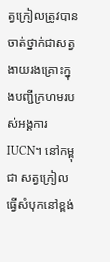ត្វក្រៀលត្រូវបានចាត់ថ្នាក់ជាសត្វងាយរងគ្រោះក្នុងបញ្ជីក្រហមរបស់អង្គការ IUCN។ នៅកម្ពុជា សត្វក្រៀលធ្វើសំបុកនៅខ្ពង់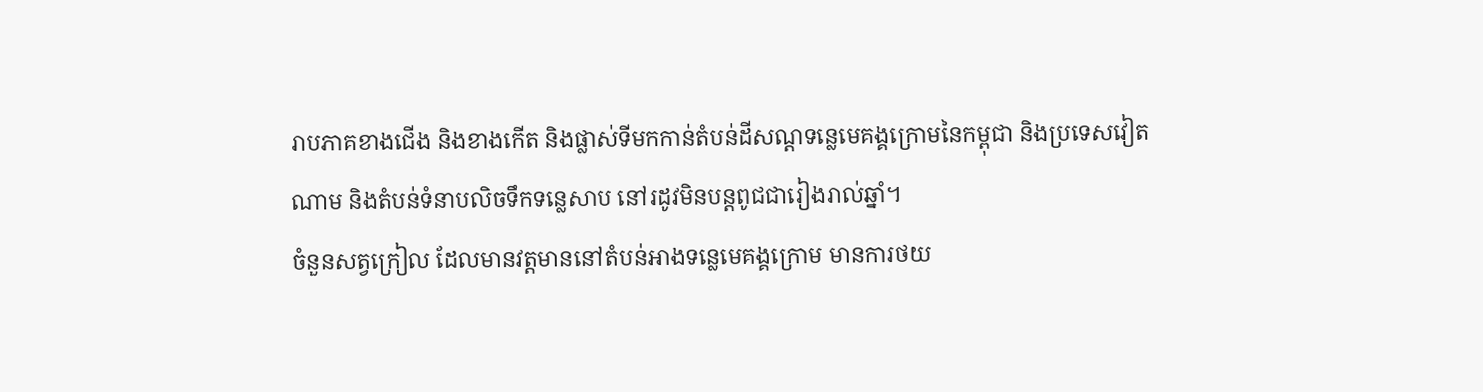រាបភាគខាងជើង និងខាងកើត និងផ្លាស់ទីមកកាន់តំបន់ដីសណ្តទន្លេមេគង្គក្រោមនៃកម្ពុជា និងប្រទេសវៀតណាម និងតំបន់ទំនាបលិចទឹកទន្លេសាប នៅរដូវមិនបន្តពូជជារៀងរាល់ឆ្នាំ។
ចំនួនសត្វក្រៀល ដែលមានវត្តមាននៅតំបន់អាងទន្លេមេគង្គក្រោម មានការថយ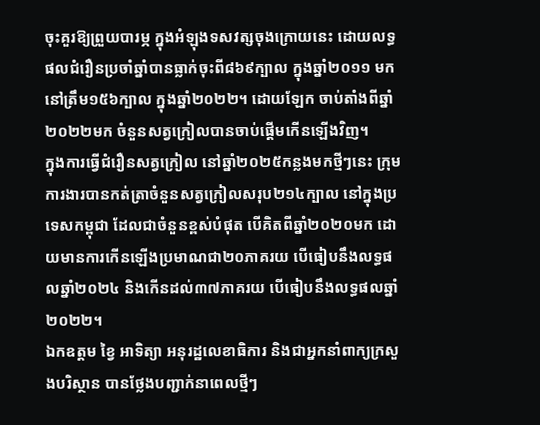ចុះគួរឱ្យព្រួយបារម្ភ ក្នុងអំឡុងទសវត្សចុងក្រោយនេះ ដោយលទ្ធផលជំរឿនប្រចាំឆ្នាំបានធ្លាក់ចុះពី៨៦៩ក្បាល ក្នុងឆ្នាំ២០១១ មកនៅត្រឹម១៥៦ក្បាល ក្នុងឆ្នាំ២០២២។ ដោយឡែក ចាប់តាំងពីឆ្នាំ២០២២មក ចំនួនសត្វក្រៀលបានចាប់ផ្តើមកើនឡើងវិញ។
ក្នុងការធ្វើជំរឿនសត្វក្រៀល នៅឆ្នាំ២០២៥កន្លងមកថ្មីៗនេះ ក្រុមការងារបានកត់ត្រាចំនួនសត្វក្រៀលសរុប២១៤ក្បាល នៅក្នុងប្រទេសកម្ពុជា ដែលជាចំនួនខ្ពស់បំផុត បើគិតពីឆ្នាំ២០២០មក ដោយមានការកើនឡើងប្រមាណជា២០ភាគរយ បើធៀបនឹងលទ្ធផលឆ្នាំ២០២៤ និងកើនដល់៣៧ភាគរយ បើធៀបនឹងលទ្ធផលឆ្នាំ២០២២។
ឯកឧត្តម ខ្វៃ អាទិត្យា អនុរដ្ឋលេខាធិការ និងជាអ្នកនាំពាក្យក្រសួងបរិស្ថាន បានថ្លែងបញ្ជាក់នាពេលថ្មីៗ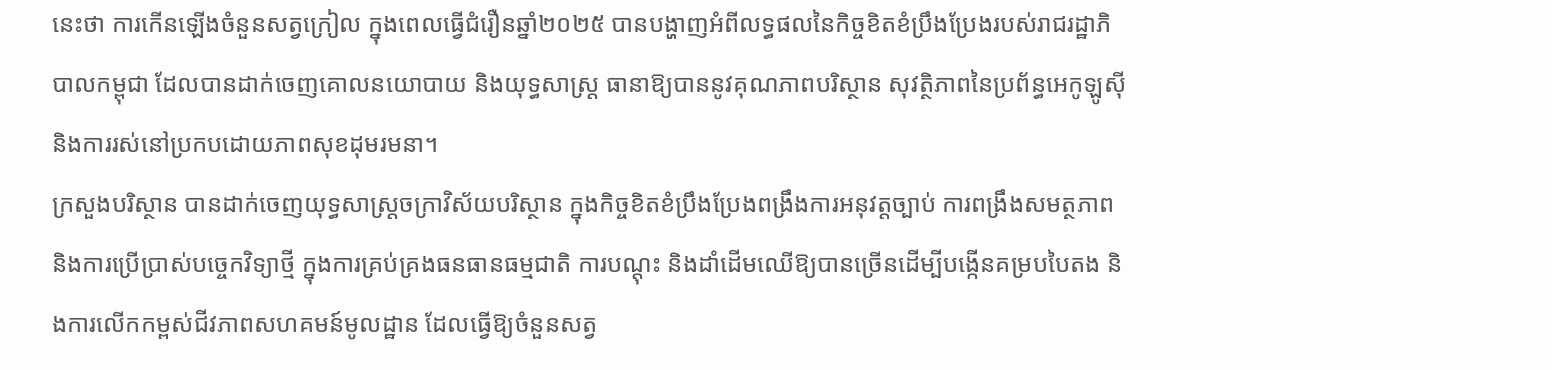នេះថា ការកើនឡើងចំនួនសត្វក្រៀល ក្នុងពេលធ្វើជំរឿនឆ្នាំ២០២៥ បានបង្ហាញអំពីលទ្ធផលនៃកិច្ចខិតខំប្រឹងប្រែងរបស់រាជរដ្ឋាភិបាលកម្ពុជា ដែលបានដាក់ចេញគោលនយោបាយ និងយុទ្ធសាស្រ្ត ធានាឱ្យបាននូវគុណភាពបរិស្ថាន សុវត្ថិភាពនៃប្រព័ន្ធអេកូឡូស៊ី និងការរស់នៅប្រកបដោយភាពសុខដុមរមនា។
ក្រសួងបរិស្ថាន បានដាក់ចេញយុទ្ធសាស្រ្តចក្រាវិស័យបរិស្ថាន ក្នុងកិច្ចខិតខំប្រឹងប្រែងពង្រឹងការអនុវត្តច្បាប់ ការពង្រឹងសមត្ថភាព និងការប្រើប្រាស់បច្ចេកវិទ្យាថ្មី ក្នុងការគ្រប់គ្រងធនធានធម្មជាតិ ការបណ្តុះ និងដាំដើមឈើឱ្យបានច្រើនដើម្បីបង្កើនគម្របបៃតង និងការលើកកម្ពស់ជីវភាពសហគមន៍មូលដ្ឋាន ដែលធ្វើឱ្យចំនួនសត្វ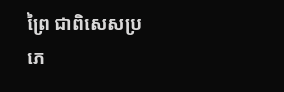ព្រៃ ជាពិសេសប្រភេ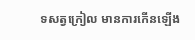ទសត្វក្រៀល មានការកើនឡើង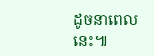ដូចនាពេលនេះ៕